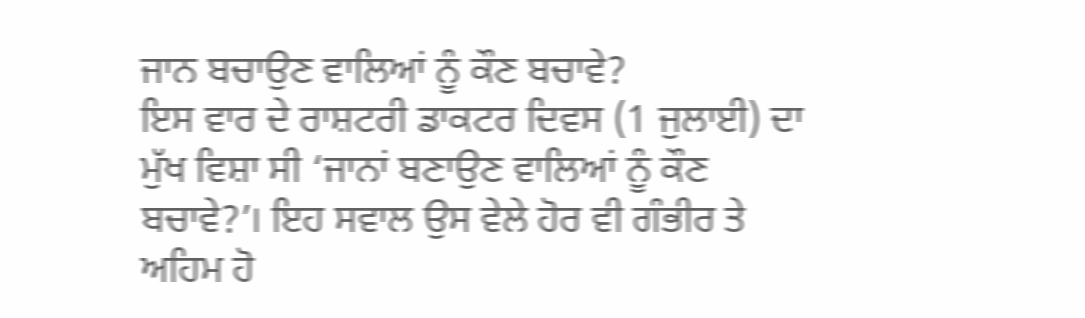ਜਾਨ ਬਚਾਉਣ ਵਾਲਿਆਂ ਨੂੰ ਕੌਣ ਬਚਾਵੇ?
ਇਸ ਵਾਰ ਦੇ ਰਾਸ਼ਟਰੀ ਡਾਕਟਰ ਦਿਵਸ (1 ਜੁਲਾਈ) ਦਾ ਮੁੱਖ ਵਿਸ਼ਾ ਸੀ ‘ਜਾਨਾਂ ਬਣਾਉਣ ਵਾਲਿਆਂ ਨੂੰ ਕੌਣ ਬਚਾਵੇ?’। ਇਹ ਸਵਾਲ ਉਸ ਵੇਲੇ ਹੋਰ ਵੀ ਗੰਭੀਰ ਤੇ ਅਹਿਮ ਹੋ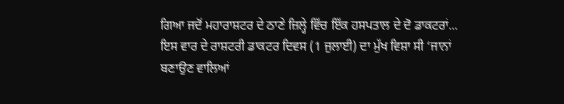ਗਿਆ ਜਦੋਂ ਮਹਾਰਾਸ਼ਟਰ ਦੇ ਠਾਣੇ ਜ਼ਿਲ੍ਹੇ ਵਿੱਚ ਇੱਕ ਹਸਪਤਾਲ ਦੇ ਦੋ ਡਾਕਟਰਾਂ...
ਇਸ ਵਾਰ ਦੇ ਰਾਸ਼ਟਰੀ ਡਾਕਟਰ ਦਿਵਸ (1 ਜੁਲਾਈ) ਦਾ ਮੁੱਖ ਵਿਸ਼ਾ ਸੀ ‘ਜਾਨਾਂ ਬਣਾਉਣ ਵਾਲਿਆਂ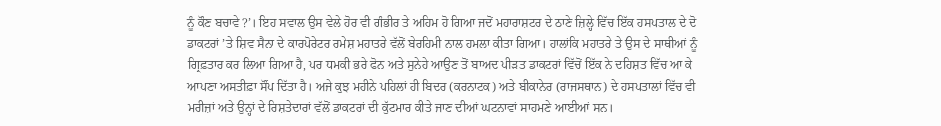ਨੂੰ ਕੌਣ ਬਚਾਵੇ?’। ਇਹ ਸਵਾਲ ਉਸ ਵੇਲੇ ਹੋਰ ਵੀ ਗੰਭੀਰ ਤੇ ਅਹਿਮ ਹੋ ਗਿਆ ਜਦੋਂ ਮਹਾਰਾਸ਼ਟਰ ਦੇ ਠਾਣੇ ਜ਼ਿਲ੍ਹੇ ਵਿੱਚ ਇੱਕ ਹਸਪਤਾਲ ਦੇ ਦੋ ਡਾਕਟਰਾਂ ’ਤੇ ਸ਼ਿਵ ਸੈਨਾ ਦੇ ਕਾਰਪੋਰੇਟਰ ਰਮੇਸ਼ ਮਹਾਤਰੇ ਵੱਲੋਂ ਬੇਰਹਿਮੀ ਨਾਲ ਹਮਲਾ ਕੀਤਾ ਗਿਆ। ਹਾਲਾਂਕਿ ਮਹਾਤਰੇ ਤੇ ਉਸ ਦੇ ਸਾਥੀਆਂ ਨੂੰ ਗ੍ਰਿਫ਼ਤਾਰ ਕਰ ਲਿਆ ਗਿਆ ਹੈ, ਪਰ ਧਮਕੀ ਭਰੇ ਫੋਨ ਅਤੇ ਸੁਨੇਹੇ ਆਉਣ ਤੋਂ ਬਾਅਦ ਪੀੜਤ ਡਾਕਟਰਾਂ ਵਿੱਚੋਂ ਇੱਕ ਨੇ ਦਹਿਸ਼ਤ ਵਿੱਚ ਆ ਕੇ ਆਪਣਾ ਅਸਤੀਫ਼ਾ ਸੌਂਪ ਦਿੱਤਾ ਹੈ। ਅਜੇ ਕੁਝ ਮਹੀਨੇ ਪਹਿਲਾਂ ਹੀ ਬਿਦਰ (ਕਰਨਾਟਕ) ਅਤੇ ਬੀਕਾਨੇਰ (ਰਾਜਸਥਾਨ) ਦੇ ਹਸਪਤਾਲਾਂ ਵਿੱਚ ਵੀ ਮਰੀਜ਼ਾਂ ਅਤੇ ਉਨ੍ਹਾਂ ਦੇ ਰਿਸ਼ਤੇਦਾਰਾਂ ਵੱਲੋਂ ਡਾਕਟਰਾਂ ਦੀ ਕੁੱਟਮਾਰ ਕੀਤੇ ਜਾਣ ਦੀਆਂ ਘਟਨਾਵਾਂ ਸਾਹਮਣੇ ਆਈਆਂ ਸਨ।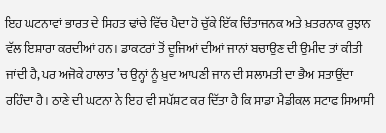ਇਹ ਘਟਨਾਵਾਂ ਭਾਰਤ ਦੇ ਸਿਹਤ ਢਾਂਚੇ ਵਿੱਚ ਪੈਦਾ ਹੋ ਚੁੱਕੇ ਇੱਕ ਚਿੰਤਾਜਨਕ ਅਤੇ ਖ਼ਤਰਨਾਕ ਰੁਝਾਨ ਵੱਲ ਇਸ਼ਾਰਾ ਕਰਦੀਆਂ ਹਨ। ਡਾਕਟਰਾਂ ਤੋਂ ਦੂਜਿਆਂ ਦੀਆਂ ਜਾਨਾਂ ਬਚਾਉਣ ਦੀ ਉਮੀਦ ਤਾਂ ਕੀਤੀ ਜਾਂਦੀ ਹੈ, ਪਰ ਅਜੋਕੇ ਹਾਲਾਤ ’ਚ ਉਨ੍ਹਾਂ ਨੂੰ ਖ਼ੁਦ ਆਪਣੀ ਜਾਨ ਦੀ ਸਲਾਮਤੀ ਦਾ ਭੈਅ ਸਤਾਉਂਦਾ ਰਹਿੰਦਾ ਹੈ। ਠਾਣੇ ਦੀ ਘਟਨਾ ਨੇ ਇਹ ਵੀ ਸਪੱਸ਼ਟ ਕਰ ਦਿੱਤਾ ਹੈ ਕਿ ਸਾਡਾ ਮੈਡੀਕਲ ਸਟਾਫ ਸਿਆਸੀ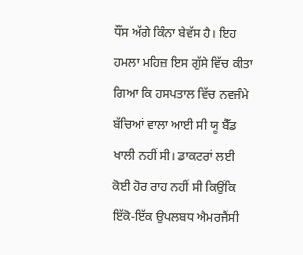ਧੌਂਸ ਅੱਗੇ ਕਿੰਨਾ ਬੇਵੱਸ ਹੈ। ਇਹ ਹਮਲਾ ਮਹਿਜ਼ ਇਸ ਗੁੱਸੇ ਵਿੱਚ ਕੀਤਾ ਗਿਆ ਕਿ ਹਸਪਤਾਲ ਵਿੱਚ ਨਵਜੰਮੇ ਬੱਚਿਆਂ ਵਾਲਾ ਆਈ ਸੀ ਯੂ ਬੈੱਡ ਖਾਲੀ ਨਹੀਂ ਸੀ। ਡਾਕਟਰਾਂ ਲਈ ਕੋਈ ਹੋਰ ਰਾਹ ਨਹੀਂ ਸੀ ਕਿਉਂਕਿ ਇੱਕੋ-ਇੱਕ ਉਪਲਬਧ ਐਮਰਜੈਂਸੀ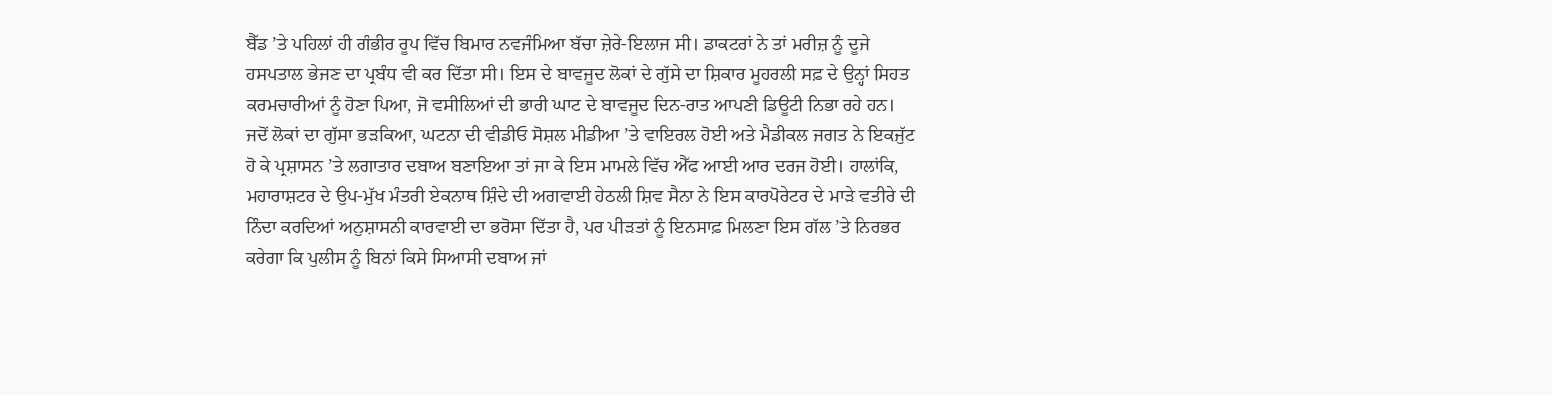ਬੈੱਡ ’ਤੇ ਪਹਿਲਾਂ ਹੀ ਗੰਭੀਰ ਰੂਪ ਵਿੱਚ ਬਿਮਾਰ ਨਵਜੰਮਿਆ ਬੱਚਾ ਜ਼ੇਰੇ-ਇਲਾਜ ਸੀ। ਡਾਕਟਰਾਂ ਨੇ ਤਾਂ ਮਰੀਜ਼ ਨੂੰ ਦੂਜੇ ਹਸਪਤਾਲ ਭੇਜਣ ਦਾ ਪ੍ਰਬੰਧ ਵੀ ਕਰ ਦਿੱਤਾ ਸੀ। ਇਸ ਦੇ ਬਾਵਜੂਦ ਲੋਕਾਂ ਦੇ ਗੁੱਸੇ ਦਾ ਸ਼ਿਕਾਰ ਮੂਹਰਲੀ ਸਫ਼ ਦੇ ਉਨ੍ਹਾਂ ਸਿਹਤ ਕਰਮਚਾਰੀਆਂ ਨੂੰ ਹੋਣਾ ਪਿਆ, ਜੋ ਵਸੀਲਿਆਂ ਦੀ ਭਾਰੀ ਘਾਟ ਦੇ ਬਾਵਜੂਦ ਦਿਨ-ਰਾਤ ਆਪਣੀ ਡਿਊਟੀ ਨਿਭਾ ਰਹੇ ਹਨ।
ਜਦੋਂ ਲੋਕਾਂ ਦਾ ਗੁੱਸਾ ਭੜਕਿਆ, ਘਟਨਾ ਦੀ ਵੀਡੀਓ ਸੋਸ਼ਲ ਮੀਡੀਆ ’ਤੇ ਵਾਇਰਲ ਹੋਈ ਅਤੇ ਮੈਡੀਕਲ ਜਗਤ ਨੇ ਇਕਜੁੱਟ ਹੋ ਕੇ ਪ੍ਰਸ਼ਾਸਨ ’ਤੇ ਲਗਾਤਾਰ ਦਬਾਅ ਬਣਾਇਆ ਤਾਂ ਜਾ ਕੇ ਇਸ ਮਾਮਲੇ ਵਿੱਚ ਐੱਫ ਆਈ ਆਰ ਦਰਜ ਹੋਈ। ਹਾਲਾਂਕਿ, ਮਹਾਰਾਸ਼ਟਰ ਦੇ ਉਪ-ਮੁੱਖ ਮੰਤਰੀ ਏਕਨਾਥ ਸ਼ਿੰਦੇ ਦੀ ਅਗਵਾਈ ਹੇਠਲੀ ਸ਼ਿਵ ਸੈਨਾ ਨੇ ਇਸ ਕਾਰਪੋਰੇਟਰ ਦੇ ਮਾੜੇ ਵਤੀਰੇ ਦੀ ਨਿੰਦਾ ਕਰਦਿਆਂ ਅਨੁਸ਼ਾਸਨੀ ਕਾਰਵਾਈ ਦਾ ਭਰੋਸਾ ਦਿੱਤਾ ਹੈ, ਪਰ ਪੀੜਤਾਂ ਨੂੰ ਇਨਸਾਫ਼ ਮਿਲਣਾ ਇਸ ਗੱਲ ’ਤੇ ਨਿਰਭਰ ਕਰੇਗਾ ਕਿ ਪੁਲੀਸ ਨੂੰ ਬਿਨਾਂ ਕਿਸੇ ਸਿਆਸੀ ਦਬਾਅ ਜਾਂ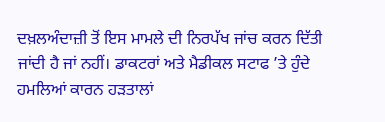ਦਖ਼ਲਅੰਦਾਜ਼ੀ ਤੋਂ ਇਸ ਮਾਮਲੇ ਦੀ ਨਿਰਪੱਖ ਜਾਂਚ ਕਰਨ ਦਿੱਤੀ ਜਾਂਦੀ ਹੈ ਜਾਂ ਨਹੀਂ। ਡਾਕਟਰਾਂ ਅਤੇ ਮੈਡੀਕਲ ਸਟਾਫ ’ਤੇ ਹੁੰਦੇ ਹਮਲਿਆਂ ਕਾਰਨ ਹੜਤਾਲਾਂ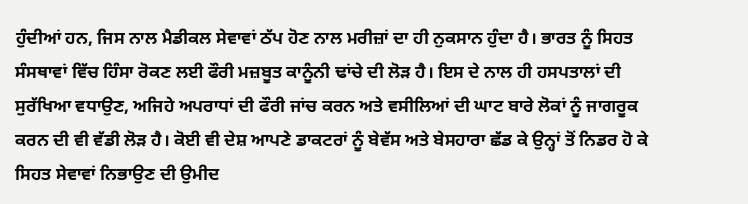ਹੁੰਦੀਆਂ ਹਨ, ਜਿਸ ਨਾਲ ਮੈਡੀਕਲ ਸੇਵਾਵਾਂ ਠੱਪ ਹੋਣ ਨਾਲ ਮਰੀਜ਼ਾਂ ਦਾ ਹੀ ਨੁਕਸਾਨ ਹੁੰਦਾ ਹੈ। ਭਾਰਤ ਨੂੰ ਸਿਹਤ ਸੰਸਥਾਵਾਂ ਵਿੱਚ ਹਿੰਸਾ ਰੋਕਣ ਲਈ ਫੌਰੀ ਮਜ਼ਬੂਤ ਕਾਨੂੰਨੀ ਢਾਂਚੇ ਦੀ ਲੋੜ ਹੈ। ਇਸ ਦੇ ਨਾਲ ਹੀ ਹਸਪਤਾਲਾਂ ਦੀ ਸੁਰੱਖਿਆ ਵਧਾਉਣ, ਅਜਿਹੇ ਅਪਰਾਧਾਂ ਦੀ ਫੌਰੀ ਜਾਂਚ ਕਰਨ ਅਤੇ ਵਸੀਲਿਆਂ ਦੀ ਘਾਟ ਬਾਰੇ ਲੋਕਾਂ ਨੂੰ ਜਾਗਰੂਕ ਕਰਨ ਦੀ ਵੀ ਵੱਡੀ ਲੋੜ ਹੈ। ਕੋਈ ਵੀ ਦੇਸ਼ ਆਪਣੇ ਡਾਕਟਰਾਂ ਨੂੰ ਬੇਵੱਸ ਅਤੇ ਬੇਸਹਾਰਾ ਛੱਡ ਕੇ ਉਨ੍ਹਾਂ ਤੋਂ ਨਿਡਰ ਹੋ ਕੇ ਸਿਹਤ ਸੇਵਾਵਾਂ ਨਿਭਾਉਣ ਦੀ ਉਮੀਦ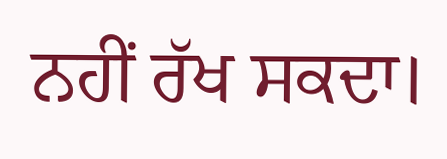ਨਹੀਂ ਰੱਖ ਸਕਦਾ।